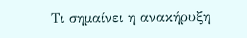Τι σημαίνει η ανακήρυξη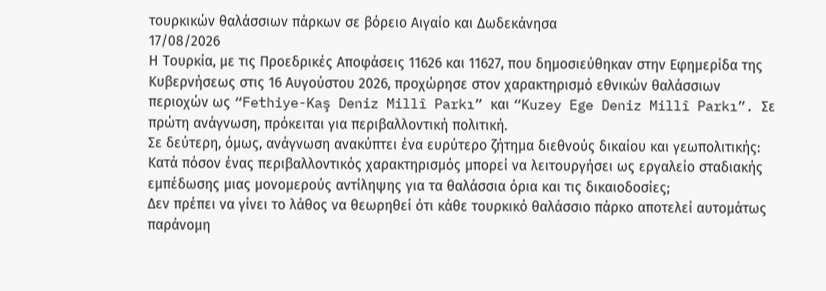τουρκικών θαλάσσιων πάρκων σε βόρειο Αιγαίο και Δωδεκάνησα
17/08/2026
Η Τουρκία, με τις Προεδρικές Αποφάσεις 11626 και 11627, που δημοσιεύθηκαν στην Εφημερίδα της Κυβερνήσεως στις 16 Αυγούστου 2026, προχώρησε στον χαρακτηρισμό εθνικών θαλάσσιων περιοχών ως “Fethiye-Kaş Deniz Millî Parkı” και “Kuzey Ege Deniz Millî Parkı”. Σε πρώτη ανάγνωση, πρόκειται για περιβαλλοντική πολιτική.
Σε δεύτερη, όμως, ανάγνωση ανακύπτει ένα ευρύτερο ζήτημα διεθνούς δικαίου και γεωπολιτικής: Κατά πόσον ένας περιβαλλοντικός χαρακτηρισμός μπορεί να λειτουργήσει ως εργαλείο σταδιακής εμπέδωσης μιας μονομερούς αντίληψης για τα θαλάσσια όρια και τις δικαιοδοσίες;
Δεν πρέπει να γίνει το λάθος να θεωρηθεί ότι κάθε τουρκικό θαλάσσιο πάρκο αποτελεί αυτομάτως παράνομη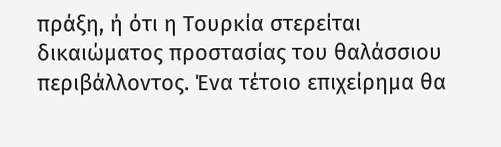πράξη, ή ότι η Τουρκία στερείται δικαιώματος προστασίας του θαλάσσιου περιβάλλοντος. Ένα τέτοιο επιχείρημα θα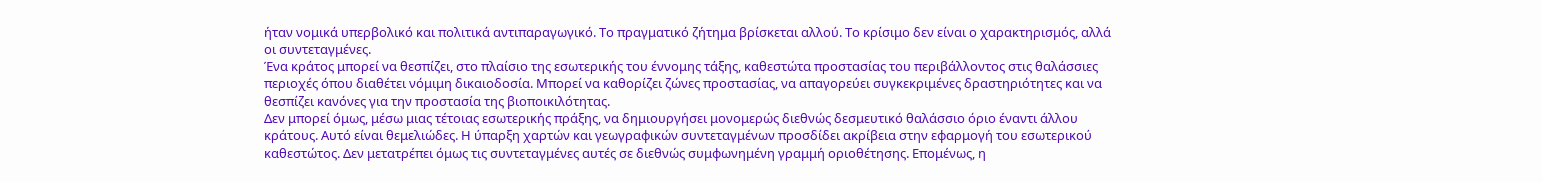ήταν νομικά υπερβολικό και πολιτικά αντιπαραγωγικό. Το πραγματικό ζήτημα βρίσκεται αλλού. Το κρίσιμο δεν είναι ο χαρακτηρισμός, αλλά οι συντεταγμένες.
Ένα κράτος μπορεί να θεσπίζει, στο πλαίσιο της εσωτερικής του έννομης τάξης, καθεστώτα προστασίας του περιβάλλοντος στις θαλάσσιες περιοχές όπου διαθέτει νόμιμη δικαιοδοσία. Μπορεί να καθορίζει ζώνες προστασίας, να απαγορεύει συγκεκριμένες δραστηριότητες και να θεσπίζει κανόνες για την προστασία της βιοποικιλότητας.
Δεν μπορεί όμως, μέσω μιας τέτοιας εσωτερικής πράξης, να δημιουργήσει μονομερώς διεθνώς δεσμευτικό θαλάσσιο όριο έναντι άλλου κράτους. Αυτό είναι θεμελιώδες. Η ύπαρξη χαρτών και γεωγραφικών συντεταγμένων προσδίδει ακρίβεια στην εφαρμογή του εσωτερικού καθεστώτος. Δεν μετατρέπει όμως τις συντεταγμένες αυτές σε διεθνώς συμφωνημένη γραμμή οριοθέτησης. Επομένως, η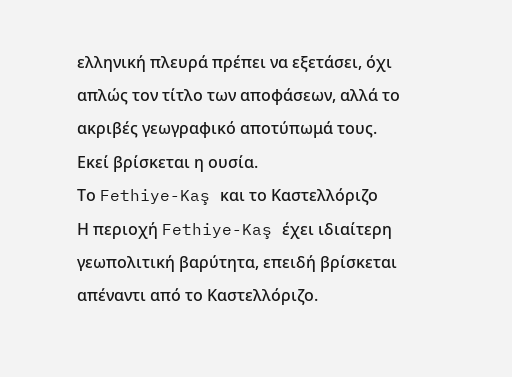ελληνική πλευρά πρέπει να εξετάσει, όχι απλώς τον τίτλο των αποφάσεων, αλλά το ακριβές γεωγραφικό αποτύπωμά τους. Εκεί βρίσκεται η ουσία.
Το Fethiye-Kaş και το Καστελλόριζο
Η περιοχή Fethiye-Kaş έχει ιδιαίτερη γεωπολιτική βαρύτητα, επειδή βρίσκεται απέναντι από το Καστελλόριζο.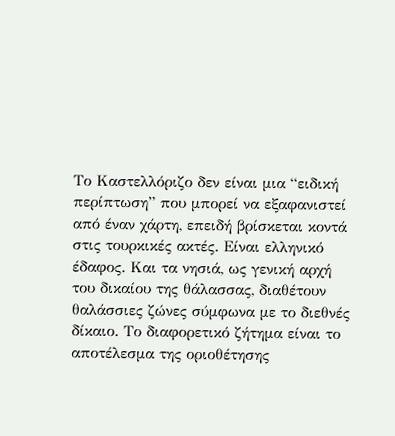Το Καστελλόριζο δεν είναι μια “ειδική περίπτωση” που μπορεί να εξαφανιστεί από έναν χάρτη, επειδή βρίσκεται κοντά στις τουρκικές ακτές. Είναι ελληνικό έδαφος. Και τα νησιά, ως γενική αρχή του δικαίου της θάλασσας, διαθέτουν θαλάσσιες ζώνες σύμφωνα με το διεθνές δίκαιο. Το διαφορετικό ζήτημα είναι το αποτέλεσμα της οριοθέτησης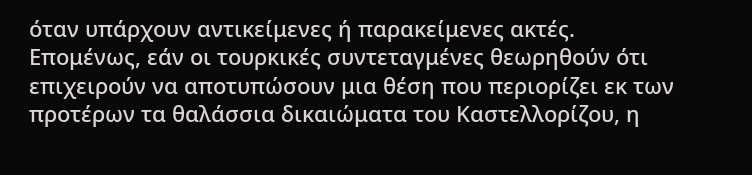όταν υπάρχουν αντικείμενες ή παρακείμενες ακτές.
Επομένως, εάν οι τουρκικές συντεταγμένες θεωρηθούν ότι επιχειρούν να αποτυπώσουν μια θέση που περιορίζει εκ των προτέρων τα θαλάσσια δικαιώματα του Καστελλορίζου, η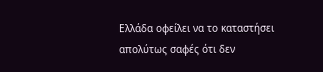Ελλάδα οφείλει να το καταστήσει απολύτως σαφές ότι δεν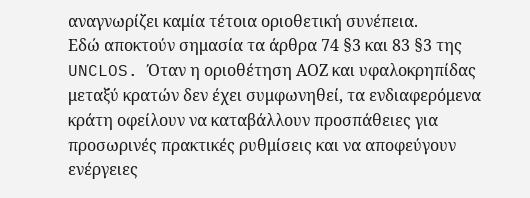αναγνωρίζει καμία τέτοια οριοθετική συνέπεια.
Εδώ αποκτούν σημασία τα άρθρα 74 §3 και 83 §3 της UNCLOS. Όταν η οριοθέτηση ΑΟΖ και υφαλοκρηπίδας μεταξύ κρατών δεν έχει συμφωνηθεί, τα ενδιαφερόμενα κράτη οφείλουν να καταβάλλουν προσπάθειες για προσωρινές πρακτικές ρυθμίσεις και να αποφεύγουν ενέργειες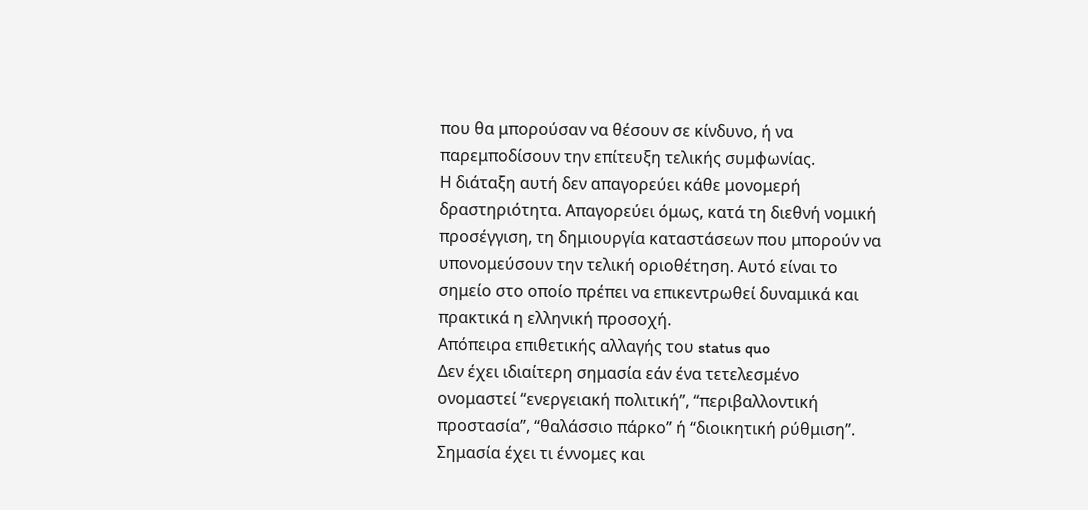που θα μπορούσαν να θέσουν σε κίνδυνο, ή να παρεμποδίσουν την επίτευξη τελικής συμφωνίας.
Η διάταξη αυτή δεν απαγορεύει κάθε μονομερή δραστηριότητα. Απαγορεύει όμως, κατά τη διεθνή νομική προσέγγιση, τη δημιουργία καταστάσεων που μπορούν να υπονομεύσουν την τελική οριοθέτηση. Αυτό είναι το σημείο στο οποίο πρέπει να επικεντρωθεί δυναμικά και πρακτικά η ελληνική προσοχή.
Απόπειρα επιθετικής αλλαγής του status quo
Δεν έχει ιδιαίτερη σημασία εάν ένα τετελεσμένο ονομαστεί “ενεργειακή πολιτική”, “περιβαλλοντική προστασία”, “θαλάσσιο πάρκο” ή “διοικητική ρύθμιση”. Σημασία έχει τι έννομες και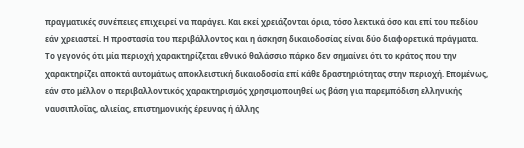πραγματικές συνέπειες επιχειρεί να παράγει. Και εκεί χρειάζονται όρια, τόσο λεκτικά όσο και επί του πεδίου εάν χρειαστεί. Η προστασία του περιβάλλοντος και η άσκηση δικαιοδοσίας είναι δύο διαφορετικά πράγματα.
Το γεγονός ότι μία περιοχή χαρακτηρίζεται εθνικό θαλάσσιο πάρκο δεν σημαίνει ότι το κράτος που την χαρακτηρίζει αποκτά αυτομάτως αποκλειστική δικαιοδοσία επί κάθε δραστηριότητας στην περιοχή. Επομένως, εάν στο μέλλον ο περιβαλλοντικός χαρακτηρισμός χρησιμοποιηθεί ως βάση για παρεμπόδιση ελληνικής ναυσιπλοΐας, αλιείας, επιστημονικής έρευνας ή άλλης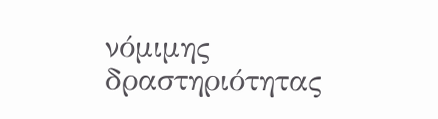νόμιμης δραστηριότητας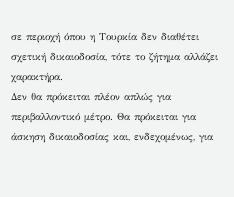σε περιοχή όπου η Τουρκία δεν διαθέτει σχετική δικαιοδοσία, τότε το ζήτημα αλλάζει χαρακτήρα.
Δεν θα πρόκειται πλέον απλώς για περιβαλλοντικό μέτρο. Θα πρόκειται για άσκηση δικαιοδοσίας και, ενδεχομένως, για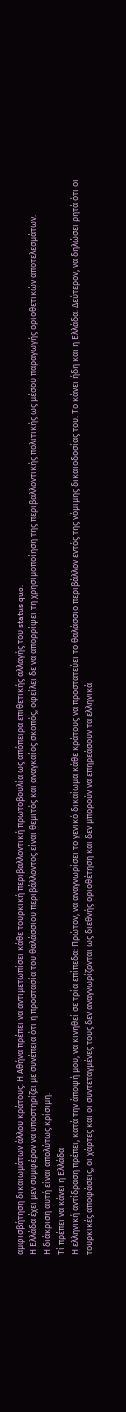αμφισβήτηση δικαιωμάτων άλλου κράτους. Η Αθήνα πρέπει να αντιμετωπίσει κάθε τουρκική περιβαλλοντική πρωτοβουλία ως απόπειρα επιθετικής αλλαγής του status quo.
Η Ελλάδα έχει μεν συμφέρον να υποστηρίζει με συνέπεια ότι η προστασία του θαλάσσιου περιβάλλοντος είναι θεμιτός και αναγκαίος σκοπός, οφείλει δε να απορρίψει τη χρησιμοποίηση της περιβαλλοντικής πολιτικής ως μέσου παραγωγής οριοθετικών αποτελεσμάτων.
Η διάκριση αυτή είναι απολύτως κρίσιμη.
Tί πρέπει να κάνει η Ελλάδα
Η ελληνική αντίδραση πρέπει, κατά την άποψή μου, να κινηθεί σε τρία επίπεδα: Πρώτον, να αναγνωρίσει το γενικό δικαίωμα κάθε κράτους να προστατεύει το θαλάσσιο περιβάλλον εντός της νόμιμης δικαιοδοσίας του. Το κάνει ήδη και η Ελλάδα. Δεύτερον, να δηλώσει ρητά ότι οι τουρκικές αποφάσεις, οι χάρτες και οι συντεταγμένες τους δεν αναγνωρίζονται ως διεθνής οριοθέτηση και δεν μπορούν να επηρεάσουν τα ελληνικά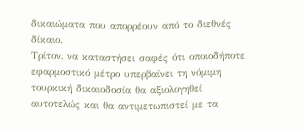δικαιώματα που απορρέουν από το διεθνές δίκαιο.
Τρίτον, να καταστήσει σαφές ότι οποιοδήποτε εφαρμοστικό μέτρο υπερβαίνει τη νόμιμη τουρκική δικαιοδοσία θα αξιολογηθεί αυτοτελώς και θα αντιμετωπιστεί με τα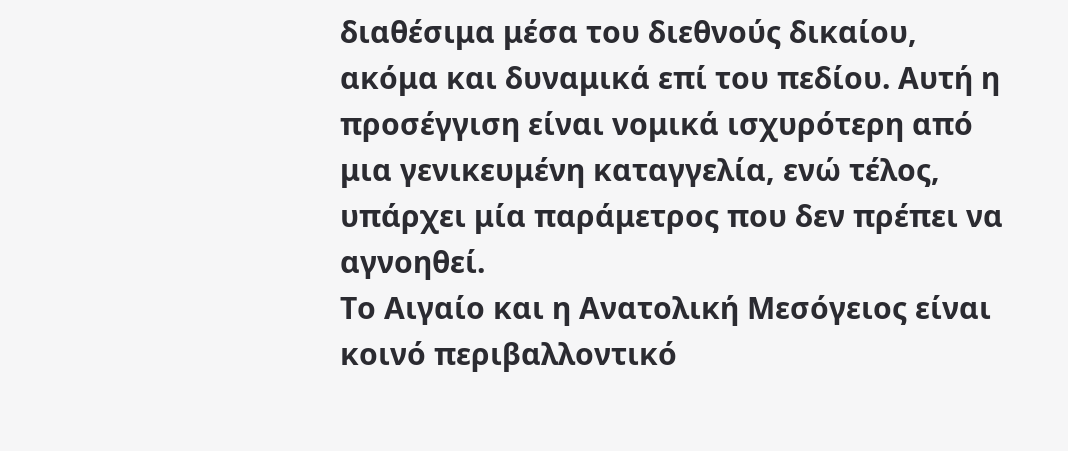διαθέσιμα μέσα του διεθνούς δικαίου, ακόμα και δυναμικά επί του πεδίου. Αυτή η προσέγγιση είναι νομικά ισχυρότερη από μια γενικευμένη καταγγελία, ενώ τέλος, υπάρχει μία παράμετρος που δεν πρέπει να αγνοηθεί.
Το Αιγαίο και η Ανατολική Μεσόγειος είναι κοινό περιβαλλοντικό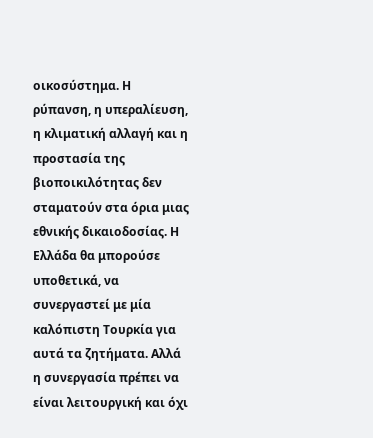οικοσύστημα. Η ρύπανση, η υπεραλίευση, η κλιματική αλλαγή και η προστασία της βιοποικιλότητας δεν σταματούν στα όρια μιας εθνικής δικαιοδοσίας. Η Ελλάδα θα μπορούσε υποθετικά, να συνεργαστεί με μία καλόπιστη Τουρκία για αυτά τα ζητήματα. Αλλά η συνεργασία πρέπει να είναι λειτουργική και όχι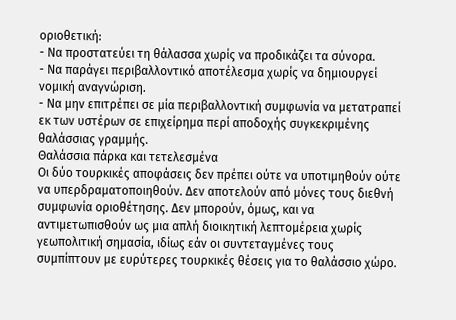οριοθετική:
- Να προστατεύει τη θάλασσα χωρίς να προδικάζει τα σύνορα.
- Να παράγει περιβαλλοντικό αποτέλεσμα χωρίς να δημιουργεί νομική αναγνώριση.
- Να μην επιτρέπει σε μία περιβαλλοντική συμφωνία να μετατραπεί εκ των υστέρων σε επιχείρημα περί αποδοχής συγκεκριμένης θαλάσσιας γραμμής.
Θαλάσσια πάρκα και τετελεσμένα
Οι δύο τουρκικές αποφάσεις δεν πρέπει ούτε να υποτιμηθούν ούτε να υπερδραματοποιηθούν. Δεν αποτελούν από μόνες τους διεθνή συμφωνία οριοθέτησης. Δεν μπορούν, όμως, και να αντιμετωπισθούν ως μια απλή διοικητική λεπτομέρεια χωρίς γεωπολιτική σημασία, ιδίως εάν οι συντεταγμένες τους συμπίπτουν με ευρύτερες τουρκικές θέσεις για το θαλάσσιο χώρο.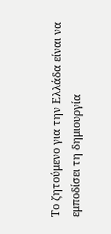Το ζητούμενο για την Ελλάδα είναι να εμποδίσει τη δημιουργία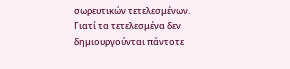σωρευτικών τετελεσμένων. Γιατί τα τετελεσμένα δεν δημιουργούνται πάντοτε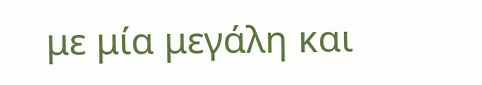με μία μεγάλη και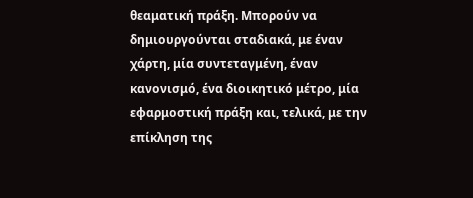θεαματική πράξη. Μπορούν να δημιουργούνται σταδιακά, με έναν χάρτη, μία συντεταγμένη, έναν κανονισμό, ένα διοικητικό μέτρο, μία εφαρμοστική πράξη και, τελικά, με την επίκληση της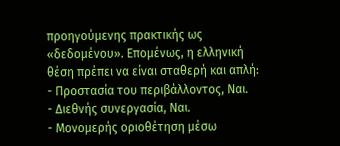προηγούμενης πρακτικής ως «δεδομένου». Επομένως, η ελληνική θέση πρέπει να είναι σταθερή και απλή:
- Προστασία του περιβάλλοντος, Ναι.
- Διεθνής συνεργασία, Ναι.
- Μονομερής οριοθέτηση μέσω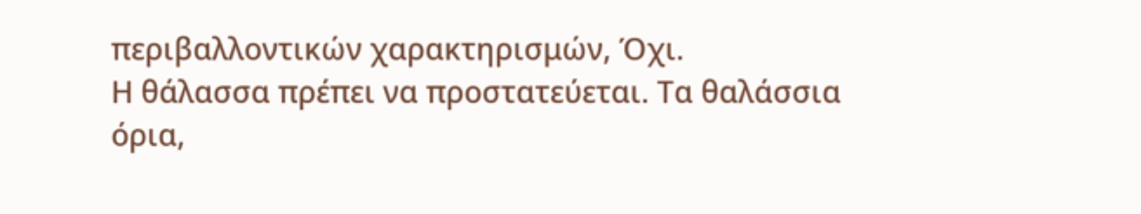περιβαλλοντικών χαρακτηρισμών, Όχι.
Η θάλασσα πρέπει να προστατεύεται. Τα θαλάσσια όρια,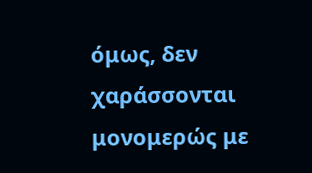όμως, δεν χαράσσονται μονομερώς με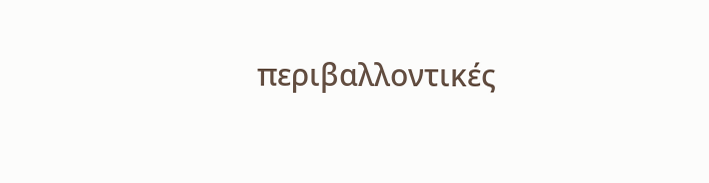περιβαλλοντικές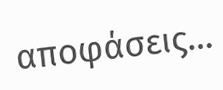αποφάσεις…